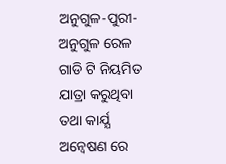ଅନୁଗୁଳ-ପୁରୀ-ଅନୁଗୁଳ ରେଳ ଗାଡି ଟି ନିୟମିତ ଯାତ୍ରା କରୁଥିବା ତଥା କାର୍ଯ୍ଯ ଅନ୍ବେଷଣ ରେ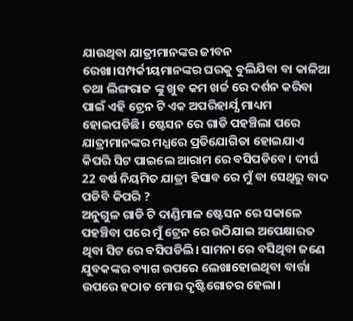ଯାଉଥିବା ଯାତ୍ରୀମାନଙ୍କର ଜୀବନ ରେଖା।ସମ୍ପର୍କୀୟମାନଙ୍କର ଘରକୁ ବୁଲିଯିବା ବା କାଳିଆ ତଥା ଲିଙ୍ଗରାଜ ଙ୍କୁ ଖୁବ କମ ଖର୍ଚ୍ଚ ରେ ଦର୍ଶନ କରିବା ପାଇଁ ଏହି ଟ୍ରେନ ଟି ଏକ ଅପରିହାର୍ଯ୍ଯ ମାଧ୍ୟମ ହୋଇପଡିଛି। ଷ୍ଟେସନ ରେ ଗାଡି ପହଞ୍ଚିଲା ପରେ ଯାତ୍ରୀମାନଙ୍କର ମଧ୍ଯରେ ପ୍ରତିଯୋଗିତା ହୋଇଯାଏ କିପରି ସିଟ ପାଇଲେ ଆରାମ ରେ ବସିପଡିବେ। ଦୀର୍ଘ 22 ବର୍ଷ ନିୟମିତ ଯାତ୍ରୀ ହିସାବ ରେ ମୁଁ ବା ସେଥିରୁ ବାଦ ପଡିବି କିପରି ?
ଅନୁଗୁଳ ଗାଡି ଟି ଦାଣ୍ଡିମାଳ ଷ୍ଟେସନ ରେ ସକାଳେ ପହଞ୍ଚିବା ପରେ ମୁଁ ଟ୍ରେନ ରେ ଉଠିଯାଇ ଅପେକ୍ଷାରତ ଥିବା ସିଟ ରେ ବସିପଡିଲି। ସାମନା ରେ ବସିଥିବା ଜଣେ ଯୁବକଙ୍କର ବ୍ୟାଗ ଉପରେ ଲେଖାହୋଇଥିବା ବାର୍ତ୍ତା ଉପରେ ହଠାତ ମୋର ଦୃଷ୍ଟିଗୋଚର ହେଲା।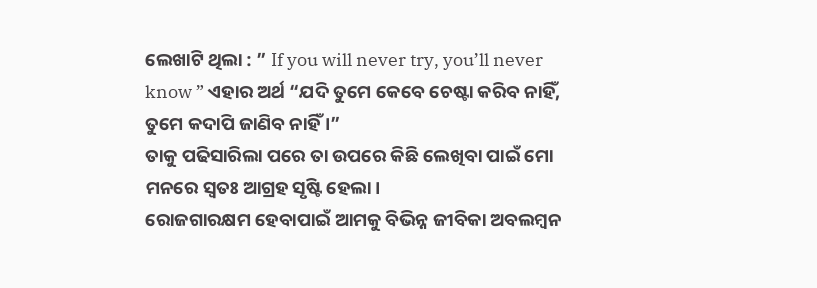ଲେଖାଟି ଥିଲା : ” If you will never try, you’ll never know ” ଏହାର ଅର୍ଥ “ଯଦି ତୁମେ କେବେ ଚେଷ୍ଟା କରିବ ନାହିଁ, ତୁମେ କଦାପି ଜାଣିବ ନାହିଁ ।”
ତାକୁ ପଢିସାରିଲା ପରେ ତା ଉପରେ କିଛି ଲେଖିବା ପାଇଁ ମୋ ମନରେ ସ୍ବତଃ ଆଗ୍ରହ ସୃଷ୍ଟି ହେଲା।
ରୋଜଗାରକ୍ଷମ ହେବାପାଇଁ ଆମକୁ ବିଭିନ୍ନ ଜୀବିକା ଅବଲମ୍ବନ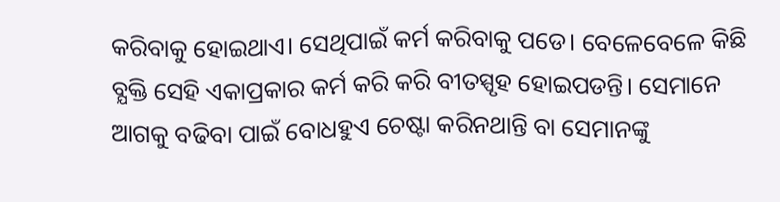କରିବାକୁ ହୋଇଥାଏ। ସେଥିପାଇଁ କର୍ମ କରିବାକୁ ପଡେ। ବେଳେବେଳେ କିଛି ବ୍ଯକ୍ତି ସେହି ଏକାପ୍ରକାର କର୍ମ କରି କରି ବୀତସ୍ପୃହ ହୋଇପଡନ୍ତି। ସେମାନେ ଆଗକୁ ବଢିବା ପାଇଁ ବୋଧହୁଏ ଚେଷ୍ଟା କରିନଥାନ୍ତି ବା ସେମାନଙ୍କୁ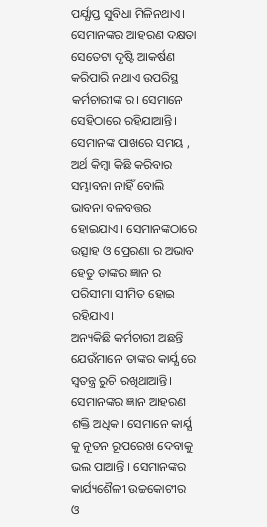ପର୍ଯ୍ଯାପ୍ତ ସୁବିଧା ମିଳିନଥାଏ। ସେମାନଙ୍କର ଆହରଣ ଦକ୍ଷତା ସେତେଟା ଦୃଷ୍ଟି ଆକର୍ଷଣ କରିପାରି ନଥାଏ ଉପରିସ୍ଥ କର୍ମଚାରୀଙ୍କ ର। ସେମାନେ ସେହିଠାରେ ରହିଯାଆନ୍ତି। ସେମାନଙ୍କ ପାଖରେ ସମୟ , ଅର୍ଥ କିମ୍ବା କିଛି କରିବାର ସମ୍ଭାବନା ନାହିଁ ବୋଲି ଭାବନା ବଳବତ୍ତର ହୋଇଯାଏ। ସେମାନଙ୍କଠାରେ ଉତ୍ସାହ ଓ ପ୍ରେରଣା ର ଅଭାବ ହେତୁ ତାଙ୍କର ଜ୍ଞାନ ର ପରିସୀମା ସୀମିତ ହୋଇ ରହିଯାଏ।
ଅନ୍ୟକିଛି କର୍ମଚାରୀ ଅଛନ୍ତି ଯେଉଁମାନେ ତାଙ୍କର କାର୍ଯ୍ଯ ରେ ସ୍ବତନ୍ତ୍ର ରୁଚି ରଖିଥାଆନ୍ତି। ସେମାନଙ୍କର ଜ୍ଞାନ ଆହରଣ ଶକ୍ତି ଅଧିକ। ସେମାନେ କାର୍ଯ୍ଯ କୁ ନୂତନ ରୂପରେଖ ଦେବାକୁ ଭଲ ପାଆନ୍ତି । ସେମାନଙ୍କର କାର୍ଯ୍ୟଶୈଳୀ ଉଚ୍ଚକୋଟୀର ଓ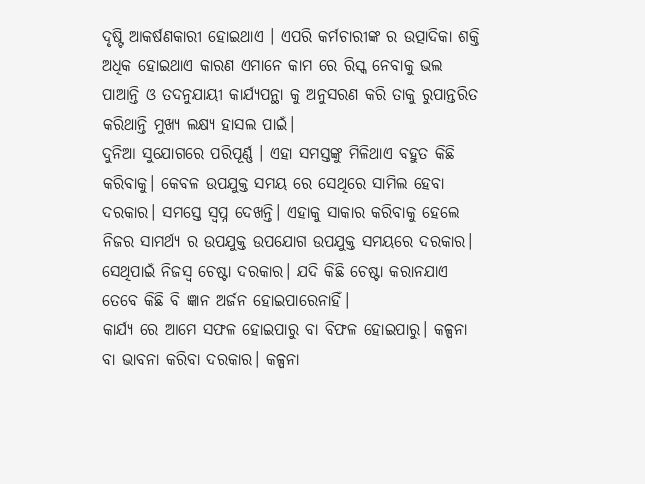ଦୃଷ୍ଟି ଆକର୍ଷଣକାରୀ ହୋଇଥାଏ । ଏପରି କର୍ମଚାରୀଙ୍କ ର ଉତ୍ପାଦିକା ଶକ୍ତି ଅଧିକ ହୋଇଥାଏ କାରଣ ଏମାନେ କାମ ରେ ରିସ୍କ ନେବାକୁ ଭଲ ପାଆନ୍ତି ଓ ତଦନୁଯାୟୀ କାର୍ଯ୍ୟପନ୍ଥା କୁ ଅନୁସରଣ କରି ତାକୁ ରୁପାନ୍ତରିତ କରିଥାନ୍ତି ମୁଖ୍ଯ ଲକ୍ଷ୍ଯ ହାସଲ ପାଇଁ।
ଦୁନିଆ ସୁଯୋଗରେ ପରିପୂର୍ଣ୍ଣ । ଏହା ସମସ୍ତଙ୍କୁ ମିଳିଥାଏ ବହୁତ କିଛି କରିବାକୁ। କେବଳ ଉପଯୁକ୍ତ ସମୟ ରେ ସେଥିରେ ସାମିଲ ହେବା ଦରକାର। ସମସ୍ତେ ସ୍ବପ୍ନ ଦେଖନ୍ତି। ଏହାକୁ ସାକାର କରିବାକୁ ହେଲେ ନିଜର ସାମର୍ଥ୍ଯ ର ଉପଯୁକ୍ତ ଉପଯୋଗ ଉପଯୁକ୍ତ ସମୟରେ ଦରକାର। ସେଥିପାଇଁ ନିଜସ୍ବ ଚେଷ୍ଟା ଦରକାର। ଯଦି କିଛି ଚେଷ୍ଟା କରାନଯାଏ ତେବେ କିଛି ବି ଜ୍ଞାନ ଅର୍ଜନ ହୋଇପାରେନାହିଁ।
କାର୍ଯ୍ଯ ରେ ଆମେ ସଫଳ ହୋଇପାରୁ ବା ବିଫଳ ହୋଇପାରୁ। କଳ୍ପନା ବା ଭାବନା କରିବା ଦରକାର। କଳ୍ପନା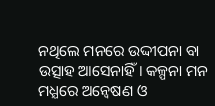ନଥିଲେ ମନରେ ଉଦ୍ଦୀପନା ବା ଉତ୍ସାହ ଆସେନାହିଁ। କଳ୍ପନା ମନ ମଧ୍ଯରେ ଅନ୍ବେଷଣ ଓ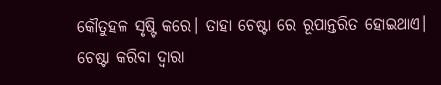କୌତୁହଳ ସୃଷ୍ଟି କରେ। ତାହା ଚେଷ୍ଟା ରେ ରୂପାନ୍ତରିତ ହୋଇଥାଏ। ଚେଷ୍ଟା କରିବା ଦ୍ବାରା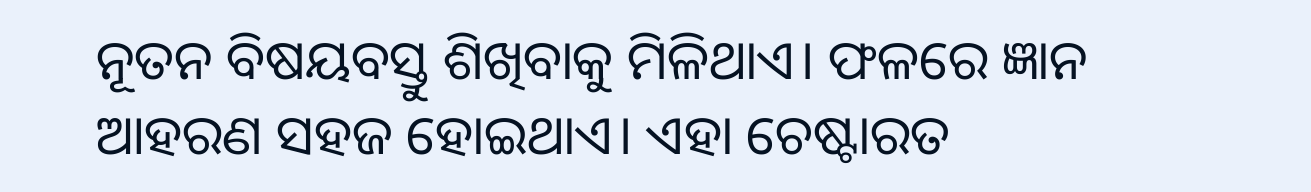ନୂତନ ବିଷୟବସ୍ତୁ ଶିଖିବାକୁ ମିଳିଥାଏ। ଫଳରେ ଜ୍ଞାନ ଆହରଣ ସହଜ ହୋଇଥାଏ। ଏହା ଚେଷ୍ଟାରତ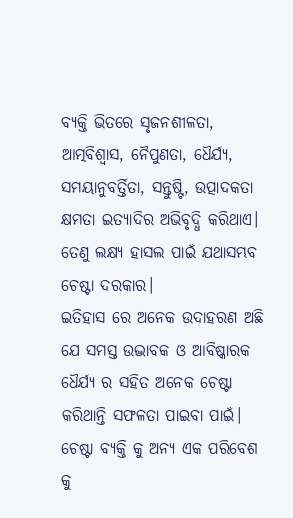ବ୍ଯକ୍ତି ଭିତରେ ସୃଜନଶୀଳତା, ଆତ୍ମବିଶ୍ୱାସ, ନୈପୁଣତା, ଧୈର୍ଯ୍ଯ, ସମୟାନୁବର୍ତ୍ତିତା, ସନ୍ତୁଷ୍ଟି, ଉତ୍ପାଦକତା କ୍ଷମତା ଇତ୍ୟାଦିର ଅଭିବୃଦ୍ଧି କରିଥାଏ। ତେଣୁ ଲକ୍ଷ୍ଯ ହାସଲ ପାଇଁ ଯଥାସମ୍ଭବ ଚେଷ୍ଟା ଦରକାର।
ଇତିହାସ ରେ ଅନେକ ଉଦାହରଣ ଅଛି ଯେ ସମସ୍ତ ଉଦ୍ଭାବକ ଓ ଆବିଷ୍କାରକ ଧୈର୍ଯ୍ଯ ର ସହିତ ଅନେକ ଚେଷ୍ଟା କରିଥାନ୍ତି ସଫଳତା ପାଇବା ପାଇଁ। ଚେଷ୍ଟା ବ୍ଯକ୍ତି କୁ ଅନ୍ଯ ଏକ ପରିବେଶ କୁ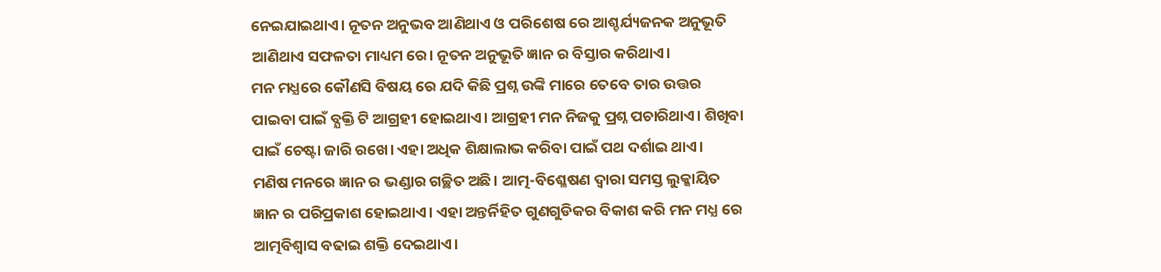ନେଇଯାଇଥାଏ। ନୂତନ ଅନୁଭବ ଆଣିଥାଏ ଓ ପରିଶେଷ ରେ ଆଶ୍ଚର୍ଯ୍ୟଜନକ ଅନୁଭୂତି ଆଣିଥାଏ ସଫଳତା ମାଧ୍ୟମ ରେ। ନୂତନ ଅନୁଭୂତି ଜ୍ଞାନ ର ବିସ୍ତାର କରିଥାଏ।
ମନ ମଧ୍ଯରେ କୌଣସି ବିଷୟ ରେ ଯଦି କିଛି ପ୍ରଶ୍ନ ଉଙ୍କି ମାରେ ତେବେ ତାର ଉତ୍ତର ପାଇବା ପାଇଁ ବ୍ଯକ୍ତି ଟି ଆଗ୍ରହୀ ହୋଇଥାଏ। ଆଗ୍ରହୀ ମନ ନିଜକୁ ପ୍ରଶ୍ନ ପଚାରିଥାଏ। ଶିଖିବା ପାଇଁ ଚେଷ୍ଟା ଜାରି ରଖେ। ଏହା ଅଧିକ ଶିକ୍ଷାଲାଭ କରିବା ପାଇଁ ପଥ ଦର୍ଶାଇ ଥାଏ।
ମଣିଷ ମନରେ ଜ୍ଞାନ ର ଭଣ୍ଡାର ଗଚ୍ଛିତ ଅଛି। ଆତ୍ମ-ବିଶ୍ଳେଷଣ ଦ୍ବାରା ସମସ୍ତ ଲୁକ୍କାୟିତ ଜ୍ଞାନ ର ପରିପ୍ରକାଶ ହୋଇଥାଏ। ଏହା ଅନ୍ତର୍ନିହିତ ଗୁଣଗୁଡିକର ବିକାଶ କରି ମନ ମଧ୍ଯ ରେ ଆତ୍ମବିଶ୍ୱାସ ବଢାଇ ଶକ୍ତି ଦେଇଥାଏ।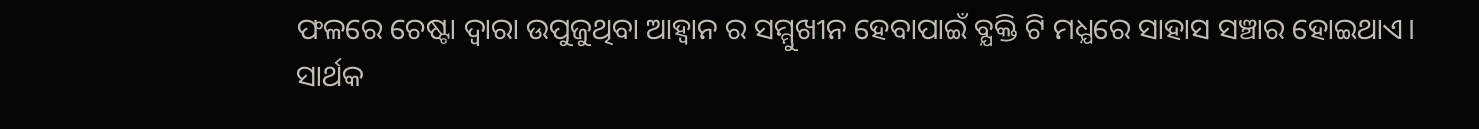ଫଳରେ ଚେଷ୍ଟା ଦ୍ବାରା ଉପୁଜୁଥିବା ଆହ୍ବାନ ର ସମ୍ମୁଖୀନ ହେବାପାଇଁ ବ୍ଯକ୍ତି ଟି ମଧ୍ଯରେ ସାହାସ ସଞ୍ଚାର ହୋଇଥାଏ।
ସାର୍ଥକ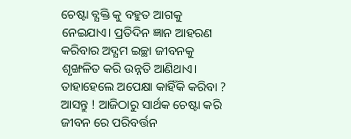ଚେଷ୍ଟା ବ୍ଯକ୍ତି କୁ ବହୁତ ଆଗକୁ ନେଇଯାଏ। ପ୍ରତିଦିନ ଜ୍ଞାନ ଆହରଣ କରିବାର ଅଦ୍ଯମ ଇଚ୍ଛା ଜୀବନକୁ ଶୃଙ୍ଖଳିତ କରି ଉନ୍ନତି ଆଣିଥାଏ। ତାହାହେଲେ ଅପେକ୍ଷା କାହିଁକି କରିବା ? ଆସନ୍ତୁ ! ଆଜିଠାରୁ ସାର୍ଥକ ଚେଷ୍ଟା କରି ଜୀବନ ରେ ପରିବର୍ତ୍ତନ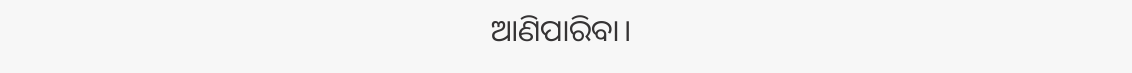ଆଣିପାରିବା।